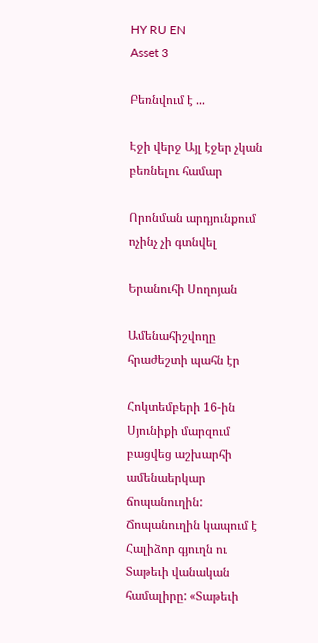HY RU EN
Asset 3

Բեռնվում է ...

Էջի վերջ Այլ էջեր չկան բեռնելու համար

Որոնման արդյունքում ոչինչ չի գտնվել

Երանուհի Սողոյան

Ամենահիշվողը հրաժեշտի պահն էր

Հոկտեմբերի 16-ին Սյունիքի մարզում բացվեց աշխարհի ամենաերկար ճոպանուղին: Ճոպանուղին կապում է Հալիձոր գյուղն ու Տաթեւի վանական համալիրը: «Տաթեւի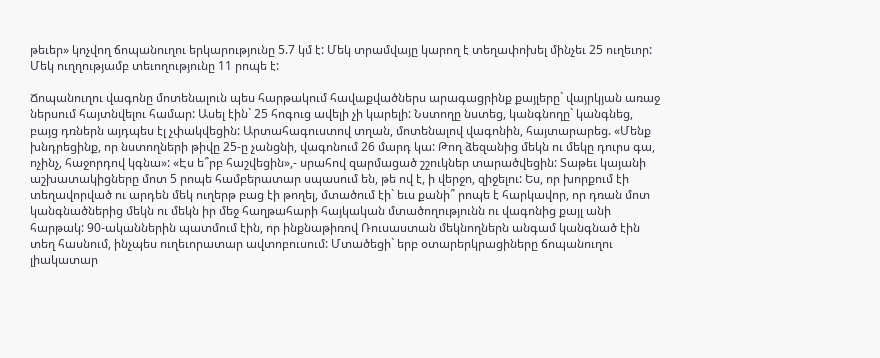թեւեր» կոչվող ճոպանուղու երկարությունը 5.7 կմ է: Մեկ տրամվայը կարող է տեղափոխել մինչեւ 25 ուղեւոր: Մեկ ուղղությամբ տեւողությունը 11 րոպե է:

Ճոպանուղու վագոնը մոտենալուն պես հարթակում հավաքվածներս արագացրինք քայլերը` վայրկյան առաջ ներսում հայտնվելու համար: Ասել էին` 25 հոգուց ավելի չի կարելի: Նստողը նստեց, կանգնողը` կանգնեց, բայց դռներն այդպես էլ չփակվեցին: Արտահագուստով տղան, մոտենալով վագոնին, հայտարարեց. «Մենք խնդրեցինք, որ նստողների թիվը 25-ը չանցնի, վագոնում 26 մարդ կա: Թող ձեզանից մեկն ու մեկը դուրս գա, ոչինչ, հաջորդով կգնա»: «Էս ե՞րբ հաշվեցին»,- սրահով զարմացած շշուկներ տարածվեցին: Տաթեւ կայանի աշխատակիցները մոտ 5 րոպե համբերատար սպասում են, թե ով է, ի վերջո, զիջելու: Ես, որ խորքում էի տեղավորված ու արդեն մեկ ուղերթ բաց էի թողել, մտածում էի` եւս քանի՞ րոպե է հարկավոր, որ դռան մոտ կանգնածներից մեկն ու մեկն իր մեջ հաղթահարի հայկական մտածողությունն ու վագոնից քայլ անի հարթակ: 90-ականներին պատմում էին, որ ինքնաթիռով Ռուսաստան մեկնողներն անգամ կանգնած էին տեղ հասնում, ինչպես ուղեւորատար ավտոբուսում: Մտածեցի` երբ օտարերկրացիները ճոպանուղու լիակատար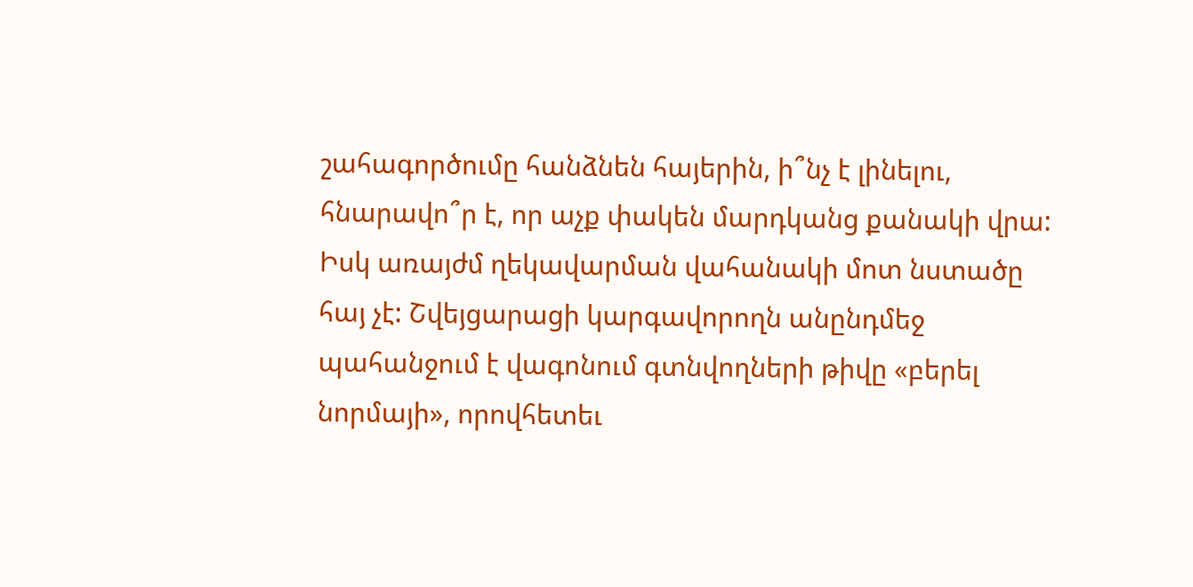շահագործումը հանձնեն հայերին, ի՞նչ է լինելու, հնարավո՞ր է, որ աչք փակեն մարդկանց քանակի վրա: Իսկ առայժմ ղեկավարման վահանակի մոտ նստածը հայ չէ: Շվեյցարացի կարգավորողն անընդմեջ պահանջում է վագոնում գտնվողների թիվը «բերել նորմայի», որովհետեւ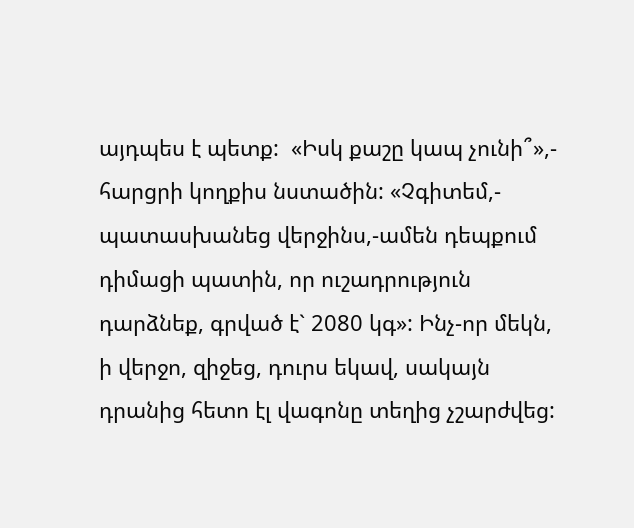այդպես է պետք:  «Իսկ քաշը կապ չունի՞»,- հարցրի կողքիս նստածին: «Չգիտեմ,- պատասխանեց վերջինս,-ամեն դեպքում դիմացի պատին, որ ուշադրություն դարձնեք, գրված է` 2080 կգ»: Ինչ-որ մեկն, ի վերջո, զիջեց, դուրս եկավ, սակայն դրանից հետո էլ վագոնը տեղից չշարժվեց: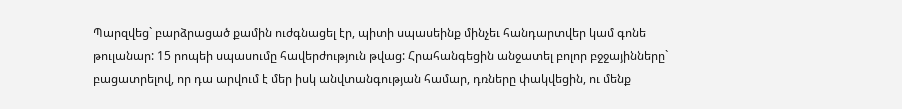Պարզվեց` բարձրացած քամին ուժգնացել էր, պիտի սպասեինք մինչեւ հանդարտվեր կամ գոնե թուլանար: 15 րոպեի սպասումը հավերժություն թվաց: Հրահանգեցին անջատել բոլոր բջջայինները` բացատրելով, որ դա արվում է մեր իսկ անվտանգության համար, դռները փակվեցին, ու մենք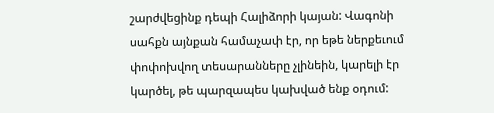շարժվեցինք դեպի Հալիձորի կայան: Վագոնի սահքն այնքան համաչափ էր, որ եթե ներքեւում փոփոխվող տեսարանները չլինեին, կարելի էր կարծել, թե պարզապես կախված ենք օդում: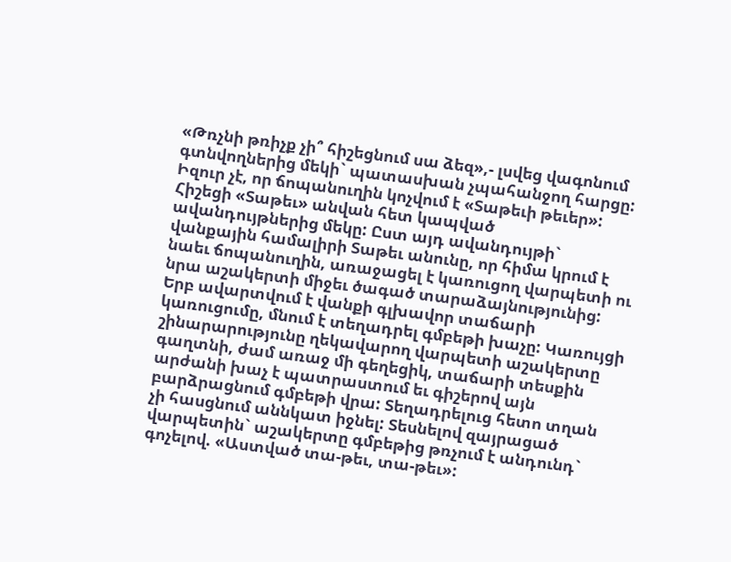«Թռչնի թռիչք չի՞ հիշեցնում սա ձեզ»,- լսվեց վագոնում գտնվողներից մեկի` պատասխան չպահանջող հարցը: Իզուր չէ, որ ճոպանուղին կոչվում է «Տաթեւի թեւեր»: Հիշեցի «Տաթեւ» անվան հետ կապված ավանդույթներից մեկը: Ըստ այդ ավանդույթի` վանքային համալիրի Տաթեւ անունը, որ հիմա կրում է նաեւ ճոպանուղին, առաջացել է կառուցող վարպետի ու նրա աշակերտի միջեւ ծագած տարաձայնությունից: Երբ ավարտվում է վանքի գլխավոր տաճարի կառուցումը, մնում է տեղադրել գմբեթի խաչը: Կառույցի շինարարությունը ղեկավարող վարպետի աշակերտը գաղտնի, ժամ առաջ մի գեղեցիկ, տաճարի տեսքին արժանի խաչ է պատրաստում եւ գիշերով այն բարձրացնում գմբեթի վրա: Տեղադրելուց հետո տղան չի հասցնում աննկատ իջնել: Տեսնելով զայրացած վարպետին` աշակերտը գմբեթից թռչում է անդունդ` գոչելով. «Աստված տա-թեւ, տա-թեւ»: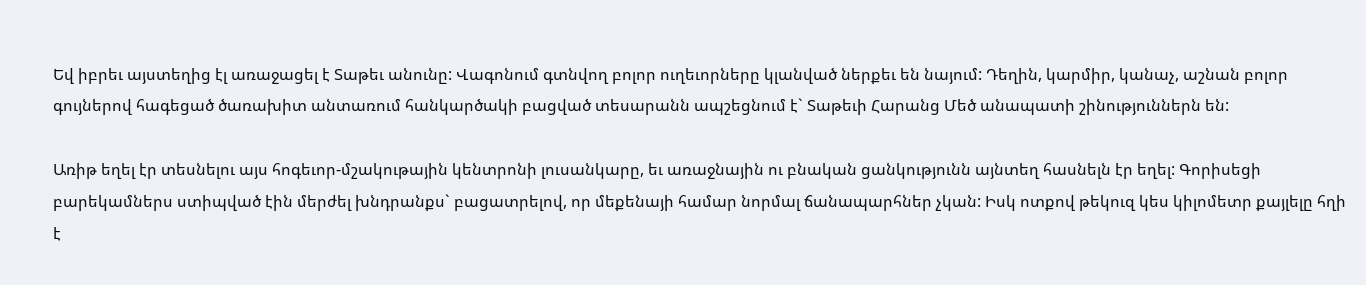Եվ իբրեւ այստեղից էլ առաջացել է Տաթեւ անունը: Վագոնում գտնվող բոլոր ուղեւորները կլանված ներքեւ են նայում: Դեղին, կարմիր, կանաչ, աշնան բոլոր գույներով հագեցած ծառախիտ անտառում հանկարծակի բացված տեսարանն ապշեցնում է` Տաթեւի Հարանց Մեծ անապատի շինություններն են:

Առիթ եղել էր տեսնելու այս հոգեւոր-մշակութային կենտրոնի լուսանկարը, եւ առաջնային ու բնական ցանկությունն այնտեղ հասնելն էր եղել: Գորիսեցի բարեկամներս ստիպված էին մերժել խնդրանքս` բացատրելով, որ մեքենայի համար նորմալ ճանապարհներ չկան: Իսկ ոտքով թեկուզ կես կիլոմետր քայլելը հղի է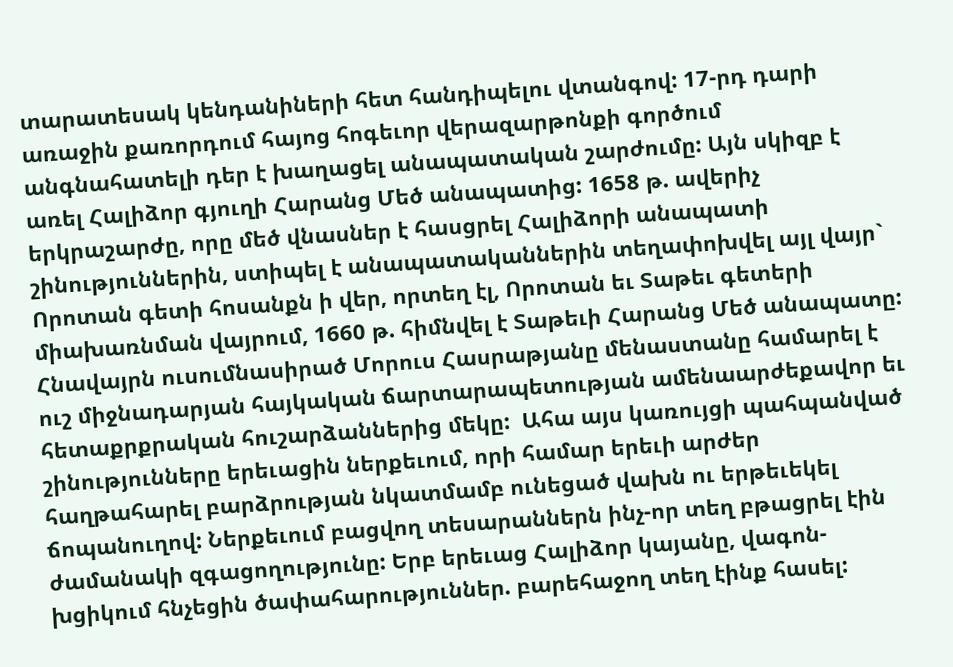տարատեսակ կենդանիների հետ հանդիպելու վտանգով: 17-րդ դարի առաջին քառորդում հայոց հոգեւոր վերազարթոնքի գործում անգնահատելի դեր է խաղացել անապատական շարժումը: Այն սկիզբ է առել Հալիձոր գյուղի Հարանց Մեծ անապատից: 1658 թ. ավերիչ երկրաշարժը, որը մեծ վնասներ է հասցրել Հալիձորի անապատի շինություններին, ստիպել է անապատականներին տեղափոխվել այլ վայր` Որոտան գետի հոսանքն ի վեր, որտեղ էլ, Որոտան եւ Տաթեւ գետերի միախառնման վայրում, 1660 թ. հիմնվել է Տաթեւի Հարանց Մեծ անապատը: Հնավայրն ուսումնասիրած Մորուս Հասրաթյանը մենաստանը համարել է ուշ միջնադարյան հայկական ճարտարապետության ամենաարժեքավոր եւ հետաքրքրական հուշարձաններից մեկը:  Ահա այս կառույցի պահպանված շինությունները երեւացին ներքեւում, որի համար երեւի արժեր հաղթահարել բարձրության նկատմամբ ունեցած վախն ու երթեւեկել ճոպանուղով: Ներքեւում բացվող տեսարաններն ինչ-որ տեղ բթացրել էին ժամանակի զգացողությունը: Երբ երեւաց Հալիձոր կայանը, վագոն-խցիկում հնչեցին ծափահարություններ. բարեհաջող տեղ էինք հասել: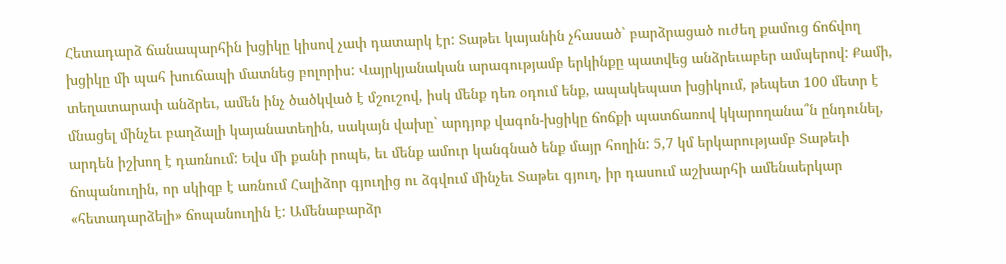Հետադարձ ճանապարհին խցիկը կիսով չափ դատարկ էր: Տաթեւ կայանին չհասած` բարձրացած ուժեղ քամուց ճոճվող խցիկը մի պահ խուճապի մատնեց բոլորիս: Վայրկյանական արագությամբ երկինքը պատվեց անձրեւաբեր ամպերով: Քամի, տեղատարափ անձրեւ, ամեն ինչ ծածկված է մշուշով, իսկ մենք դեռ օդում ենք, ապակեպատ խցիկում, թեպետ 100 մետր է մնացել մինչեւ բաղձալի կայանատեղին, սակայն վախը` արդյոք վագոն-խցիկը ճոճքի պատճառով կկարողանա՞ն ընդունել, արդեն իշխող է դառնում: Եվս մի քանի րոպե, եւ մենք ամուր կանգնած ենք մայր հողին: 5,7 կմ երկարությամբ Տաթեւի ճոպանուղին, որ սկիզբ է առնում Հալիձոր գյուղից ու ձգվում մինչեւ Տաթեւ գյուղ, իր դասում աշխարհի ամենաերկար «հետադարձելի» ճոպանուղին է: Ամենաբարձր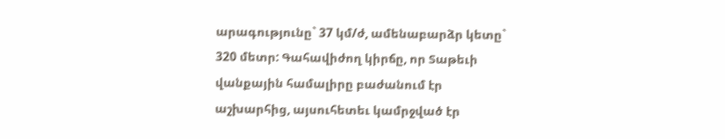արագությունը` 37 կմ/ժ, ամենաբարձր կետը` 320 մետր: Գահավիժող կիրճը, որ Տաթեւի վանքային համալիրը բաժանում էր աշխարհից, այսուհետեւ կամրջված էր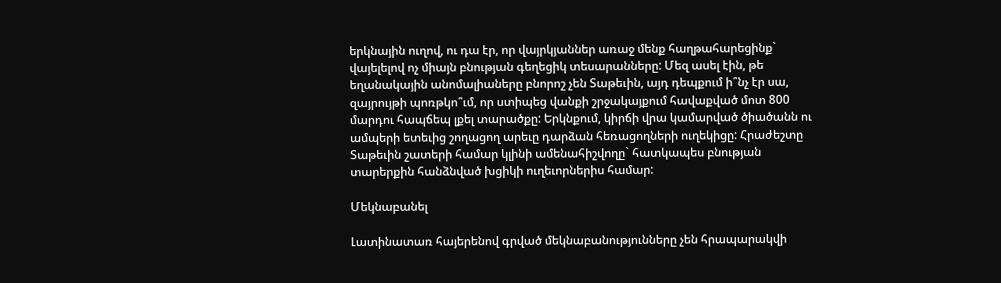երկնային ուղով, ու դա էր, որ վայրկյաններ առաջ մենք հաղթահարեցինք` վայելելով ոչ միայն բնության գեղեցիկ տեսարանները: Մեզ ասել էին, թե եղանակային անոմալիաները բնորոշ չեն Տաթեւին, այդ դեպքում ի՞նչ էր սա, զայրույթի պոռթկո՞ւմ, որ ստիպեց վանքի շրջակայքում հավաքված մոտ 800 մարդու հապճեպ լքել տարածքը: Երկնքում, կիրճի վրա կամարված ծիածանն ու ամպերի ետեւից շողացող արեւը դարձան հեռացողների ուղեկիցը: Հրաժեշտը Տաթեւին շատերի համար կլինի ամենահիշվողը` հատկապես բնության տարերքին հանձնված խցիկի ուղեւորներիս համար:

Մեկնաբանել

Լատինատառ հայերենով գրված մեկնաբանությունները չեն հրապարակվի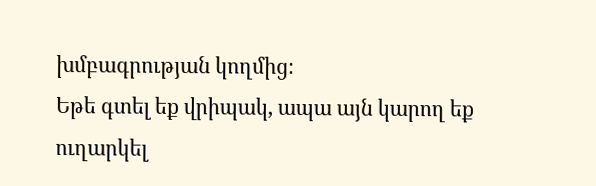խմբագրության կողմից։
Եթե գտել եք վրիպակ, ապա այն կարող եք ուղարկել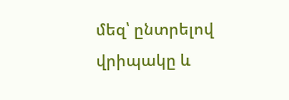մեզ՝ ընտրելով վրիպակը և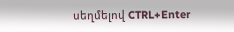սեղմելով CTRL+Enter